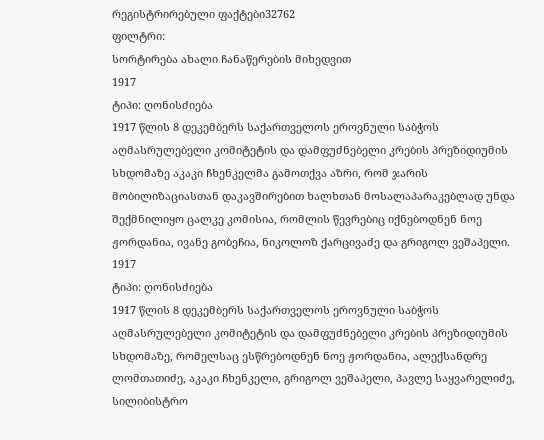რეგისტრირებული ფაქტები32762
ფილტრი:
სორტირება ახალი ჩანაწერების მიხედვით
1917
ტიპი: ღონისძიება
1917 წლის 8 დეკემბერს საქართველოს ეროვნული საბჭოს აღმასრულებელი კომიტეტის და დამფუძნებელი კრების პრეზიდიუმის სხდომაზე აკაკი ჩხენკელმა გამოთქვა აზრი, რომ ჯარის მობილიზაციასთან დაკავშირებით ხალხთან მოსალაპარაკებლად უნდა შექმნილიყო ცალკე კომისია, რომლის წევრებიც იქნებოდნენ ნოე ჟორდანია, ივანე გობეჩია, ნიკოლოზ ქარცივაძე და გრიგოლ ვეშაპელი.
1917
ტიპი: ღონისძიება
1917 წლის 8 დეკემბერს საქართველოს ეროვნული საბჭოს აღმასრულებელი კომიტეტის და დამფუძნებელი კრების პრეზიდიუმის სხდომაზე, რომელსაც ესწრებოდნენ ნოე ჟორდანია, ალექსანდრე ლომთათიძე, აკაკი ჩხენკელი, გრიგოლ ვეშაპელი, პავლე საყვარელიძე, სილიბისტრო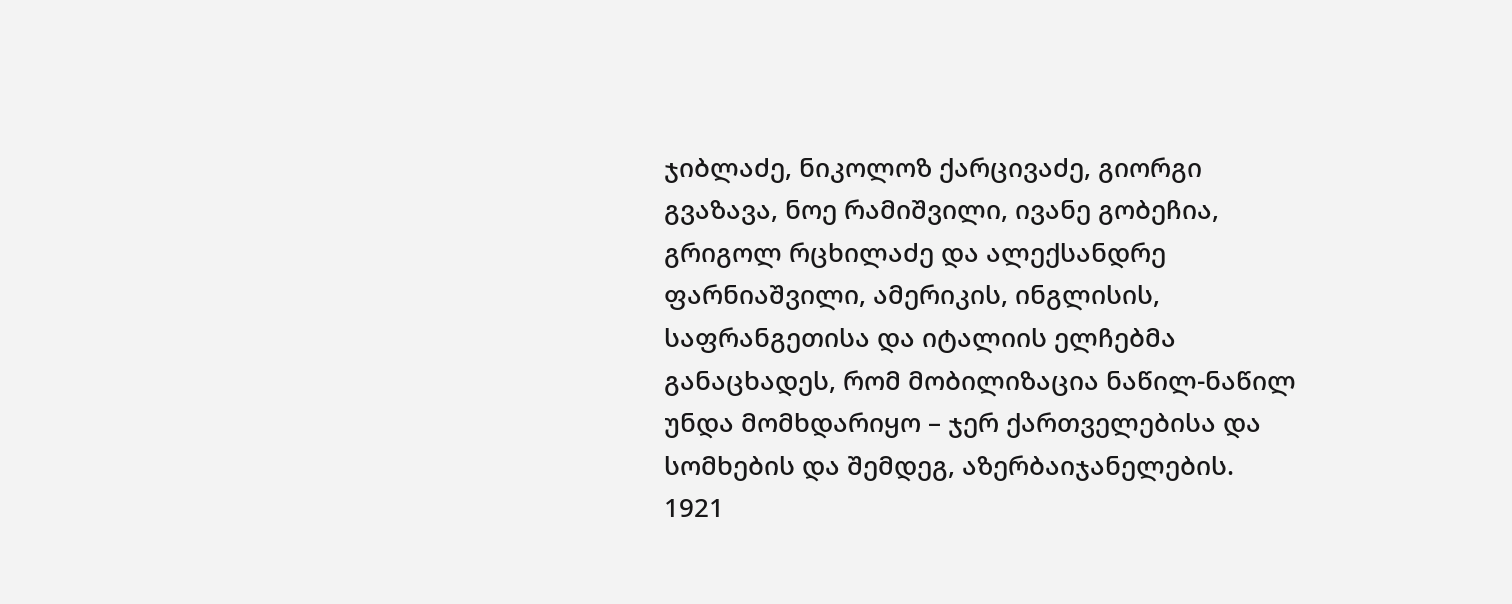ჯიბლაძე, ნიკოლოზ ქარცივაძე, გიორგი გვაზავა, ნოე რამიშვილი, ივანე გობეჩია, გრიგოლ რცხილაძე და ალექსანდრე ფარნიაშვილი, ამერიკის, ინგლისის, საფრანგეთისა და იტალიის ელჩებმა განაცხადეს, რომ მობილიზაცია ნაწილ-ნაწილ უნდა მომხდარიყო – ჯერ ქართველებისა და სომხების და შემდეგ, აზერბაიჯანელების.
1921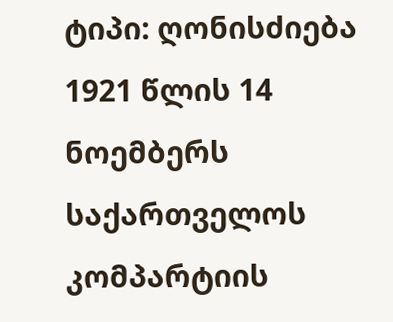ტიპი: ღონისძიება
1921 წლის 14 ნოემბერს საქართველოს კომპარტიის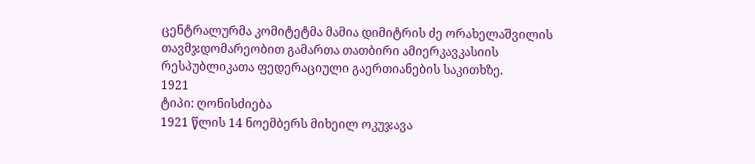ცენტრალურმა კომიტეტმა მამია დიმიტრის ძე ორახელაშვილის თავმჯდომარეობით გამართა თათბირი ამიერკავკასიის რესპუბლიკათა ფედერაციული გაერთიანების საკითხზე.
1921
ტიპი: ღონისძიება
1921 წლის 14 ნოემბერს მიხეილ ოკუჯავა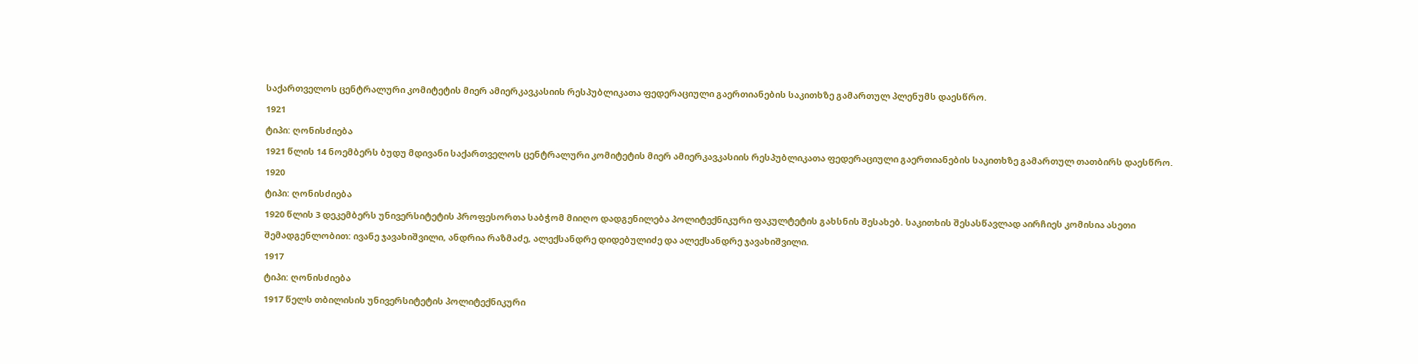საქართველოს ცენტრალური კომიტეტის მიერ ამიერკავკასიის რესპუბლიკათა ფედერაციული გაერთიანების საკითხზე გამართულ პლენუმს დაესწრო.
1921
ტიპი: ღონისძიება
1921 წლის 14 ნოემბერს ბუდუ მდივანი საქართველოს ცენტრალური კომიტეტის მიერ ამიერკავკასიის რესპუბლიკათა ფედერაციული გაერთიანების საკითხზე გამართულ თათბირს დაესწრო.
1920
ტიპი: ღონისძიება
1920 წლის 3 დეკემბერს უნივერსიტეტის პროფესორთა საბჭომ მიიღო დადგენილება პოლიტექნიკური ფაკულტეტის გახსნის შესახებ. საკითხის შესასწავლად აირჩიეს კომისია ასეთი შემადგენლობით: ივანე ჯავახიშვილი, ანდრია რაზმაძე, ალექსანდრე დიდებულიძე და ალექსანდრე ჯავახიშვილი.
1917
ტიპი: ღონისძიება
1917 წელს თბილისის უნივერსიტეტის პოლიტექნიკური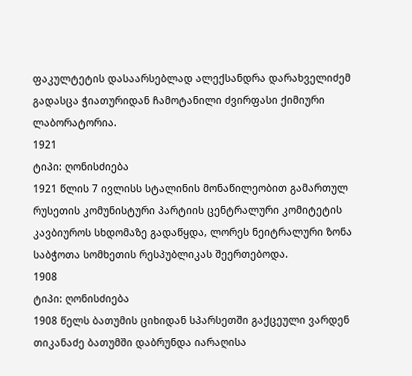ფაკულტეტის დასაარსებლად ალექსანდრა დარახველიძემ გადასცა ჭიათურიდან ჩამოტანილი ძვირფასი ქიმიური ლაბორატორია.
1921
ტიპი: ღონისძიება
1921 წლის 7 ივლისს სტალინის მონაწილეობით გამართულ რუსეთის კომუნისტური პარტიის ცენტრალური კომიტეტის კავბიუროს სხდომაზე გადაწყდა, ლორეს ნეიტრალური ზონა საბჭოთა სომხეთის რესპუბლიკას შეერთებოდა.
1908
ტიპი: ღონისძიება
1908 წელს ბათუმის ციხიდან სპარსეთში გაქცეული ვარდენ თიკანაძე ბათუმში დაბრუნდა იარაღისა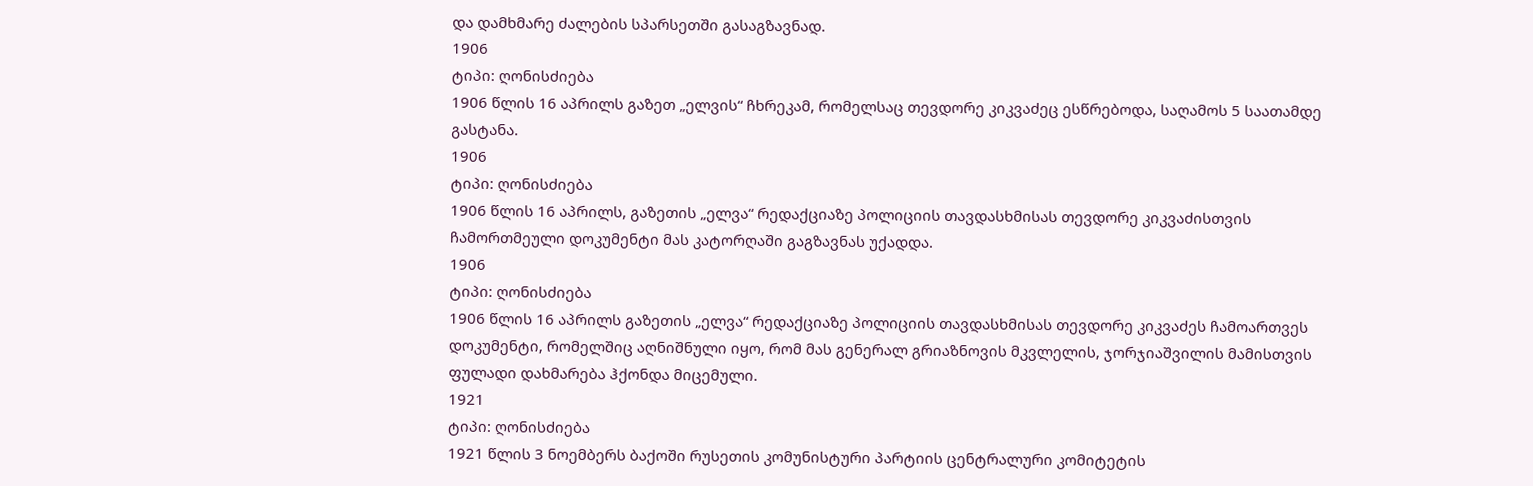და დამხმარე ძალების სპარსეთში გასაგზავნად.
1906
ტიპი: ღონისძიება
1906 წლის 16 აპრილს გაზეთ „ელვის“ ჩხრეკამ, რომელსაც თევდორე კიკვაძეც ესწრებოდა, საღამოს 5 საათამდე გასტანა.
1906
ტიპი: ღონისძიება
1906 წლის 16 აპრილს, გაზეთის „ელვა“ რედაქციაზე პოლიციის თავდასხმისას თევდორე კიკვაძისთვის ჩამორთმეული დოკუმენტი მას კატორღაში გაგზავნას უქადდა.
1906
ტიპი: ღონისძიება
1906 წლის 16 აპრილს გაზეთის „ელვა“ რედაქციაზე პოლიციის თავდასხმისას თევდორე კიკვაძეს ჩამოართვეს დოკუმენტი, რომელშიც აღნიშნული იყო, რომ მას გენერალ გრიაზნოვის მკვლელის, ჯორჯიაშვილის მამისთვის ფულადი დახმარება ჰქონდა მიცემული.
1921
ტიპი: ღონისძიება
1921 წლის 3 ნოემბერს ბაქოში რუსეთის კომუნისტური პარტიის ცენტრალური კომიტეტის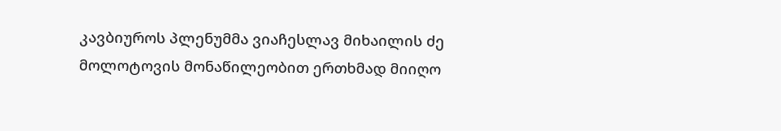კავბიუროს პლენუმმა ვიაჩესლავ მიხაილის ძე მოლოტოვის მონაწილეობით ერთხმად მიიღო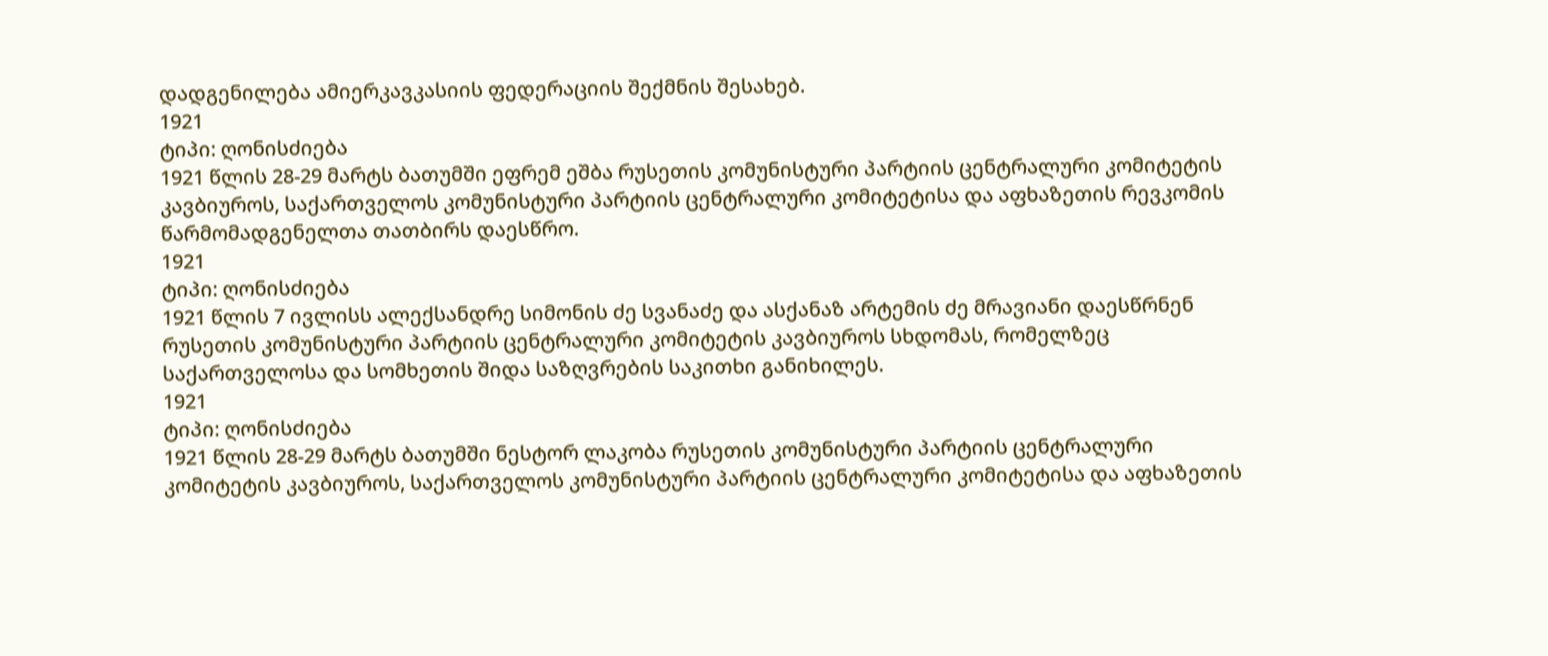დადგენილება ამიერკავკასიის ფედერაციის შექმნის შესახებ.
1921
ტიპი: ღონისძიება
1921 წლის 28-29 მარტს ბათუმში ეფრემ ეშბა რუსეთის კომუნისტური პარტიის ცენტრალური კომიტეტის კავბიუროს, საქართველოს კომუნისტური პარტიის ცენტრალური კომიტეტისა და აფხაზეთის რევკომის წარმომადგენელთა თათბირს დაესწრო.
1921
ტიპი: ღონისძიება
1921 წლის 7 ივლისს ალექსანდრე სიმონის ძე სვანაძე და ასქანაზ არტემის ძე მრავიანი დაესწრნენ რუსეთის კომუნისტური პარტიის ცენტრალური კომიტეტის კავბიუროს სხდომას, რომელზეც საქართველოსა და სომხეთის შიდა საზღვრების საკითხი განიხილეს.
1921
ტიპი: ღონისძიება
1921 წლის 28-29 მარტს ბათუმში ნესტორ ლაკობა რუსეთის კომუნისტური პარტიის ცენტრალური კომიტეტის კავბიუროს, საქართველოს კომუნისტური პარტიის ცენტრალური კომიტეტისა და აფხაზეთის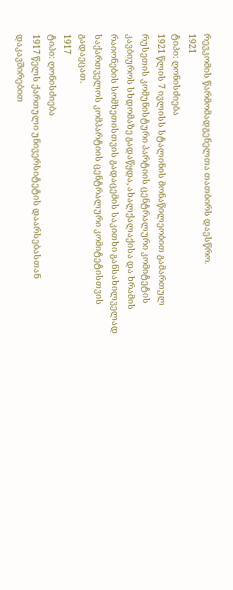რევკომის წარმომადგენელთა თათბირს დაესწრო.
1921
ტიპი: ღონისძიება
1921 წლის 7 ივლისს სტალინის მონაწილეობით გამართულ რუსეთის კომუნისტური პარტიის ცენტრალური კომიტეტის კავბიუროს სხდომაზე გადაწყდა, ახალქალაქისა და ხრამის რაიონების სომხეთისთვის გადაცემის საკითხი განსახილველად საქართველოს კომპარტიის ცენტრალური კომიტეტისთვის გადაეცათ.
1917
ტიპი: ღონისძიება
1917 წელს ქართული უნივერსიტეტის დაარსებასთან დაკავშირებით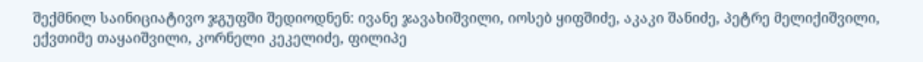შექმნილ საინიციატივო ჯგუფში შედიოდნენ: ივანე ჯავახიშვილი, იოსებ ყიფშიძე, აკაკი შანიძე, პეტრე მელიქიშვილი, ექვთიმე თაყაიშვილი, კორნელი კეკელიძე, ფილიპე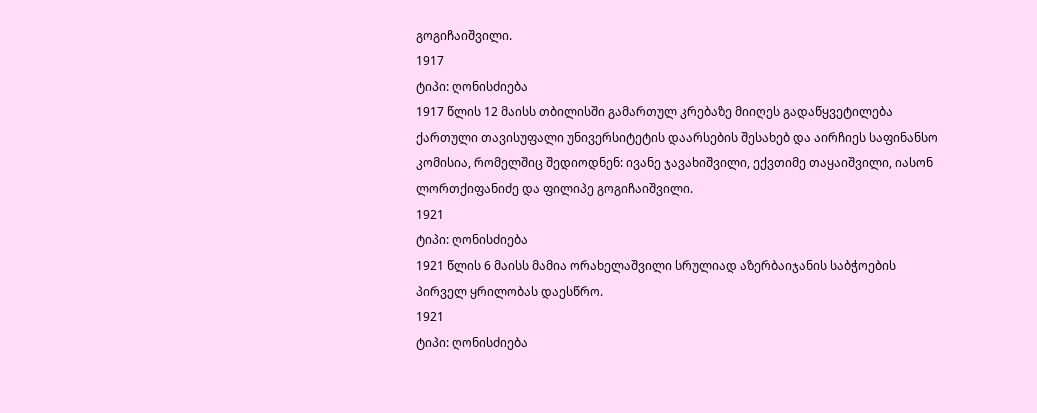გოგიჩაიშვილი.
1917
ტიპი: ღონისძიება
1917 წლის 12 მაისს თბილისში გამართულ კრებაზე მიიღეს გადაწყვეტილება ქართული თავისუფალი უნივერსიტეტის დაარსების შესახებ და აირჩიეს საფინანსო კომისია, რომელშიც შედიოდნენ: ივანე ჯავახიშვილი, ექვთიმე თაყაიშვილი, იასონ ლორთქიფანიძე და ფილიპე გოგიჩაიშვილი.
1921
ტიპი: ღონისძიება
1921 წლის 6 მაისს მამია ორახელაშვილი სრულიად აზერბაიჯანის საბჭოების პირველ ყრილობას დაესწრო.
1921
ტიპი: ღონისძიება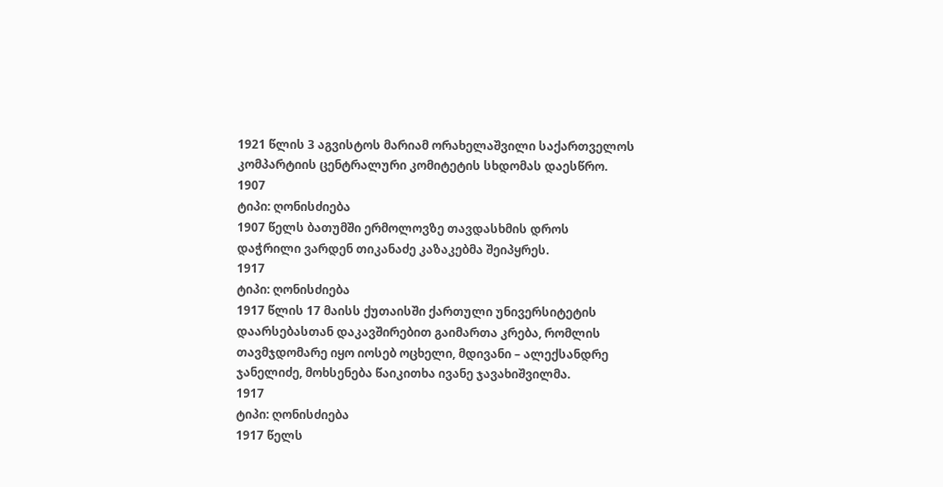1921 წლის 3 აგვისტოს მარიამ ორახელაშვილი საქართველოს კომპარტიის ცენტრალური კომიტეტის სხდომას დაესწრო.
1907
ტიპი: ღონისძიება
1907 წელს ბათუმში ერმოლოვზე თავდასხმის დროს დაჭრილი ვარდენ თიკანაძე კაზაკებმა შეიპყრეს.
1917
ტიპი: ღონისძიება
1917 წლის 17 მაისს ქუთაისში ქართული უნივერსიტეტის დაარსებასთან დაკავშირებით გაიმართა კრება, რომლის თავმჯდომარე იყო იოსებ ოცხელი, მდივანი – ალექსანდრე ჯანელიძე, მოხსენება წაიკითხა ივანე ჯავახიშვილმა.
1917
ტიპი: ღონისძიება
1917 წელს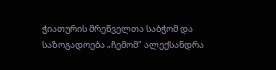ჭიათურის მრეწველთა საბჭომ და საზოგადოება „ჩემომ" ალექსანდრა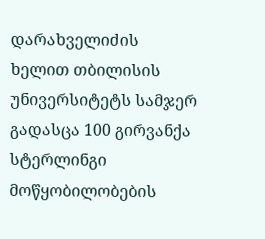დარახველიძის ხელით თბილისის უნივერსიტეტს სამჯერ გადასცა 100 გირვანქა სტერლინგი მოწყობილობების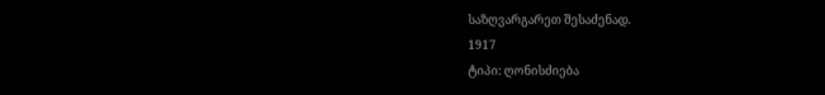საზღვარგარეთ შესაძენად.
1917
ტიპი: ღონისძიება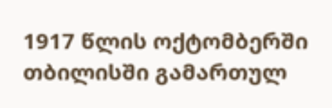1917 წლის ოქტომბერში თბილისში გამართულ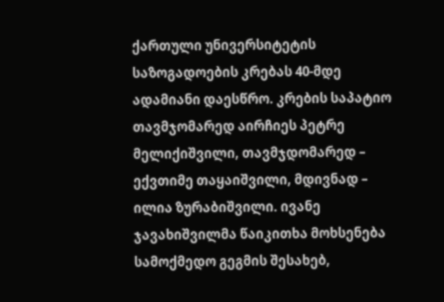ქართული უნივერსიტეტის საზოგადოების კრებას 40-მდე ადამიანი დაესწრო. კრების საპატიო თავმჯომარედ აირჩიეს პეტრე მელიქიშვილი, თავმჯდომარედ – ექვთიმე თაყაიშვილი, მდივნად – ილია ზურაბიშვილი. ივანე ჯავახიშვილმა წაიკითხა მოხსენება სამოქმედო გეგმის შესახებ,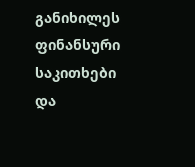განიხილეს ფინანსური საკითხები და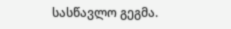სასწავლო გეგმა.